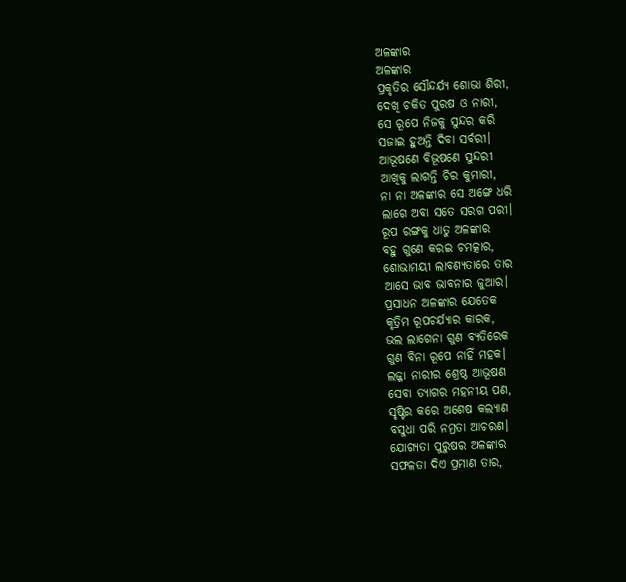ଅଳଙ୍କାର
ଅଳଙ୍କାର
ପ୍ରକୃତିର ସୌନ୍ଦର୍ଯ୍ୟ ଶୋଭା ଶିରୀ,
ଦେଖି ଚକିତ ପୁରଷ ଓ ନାରୀ,
ସେ ରୂପେ ନିଜକୁ ସୁନ୍ଦର କରି
ସଜାଇ ହୁଅନ୍ତି ଦିବା ସର୍ବରୀ।
ଆଭୂଷଣେ ବିଭୂଷଣେ ସୁନ୍ଦରୀ
ଆଖିକୁ ଲାଗନ୍ତି ଚିର କୁମାରୀ,
ନା ନା ଅଳଙ୍କାର ସେ ଅଙ୍ଗେ ଧରି
ଲାଗେ ଅବା ସତେ ସରଗ ପରୀ।
ରୂପ ରଙ୍ଗକୁ ଧାତୁ ଅଳଙ୍କାର
ବହୁ ଗୁଣେ କରଇ ଚମତ୍କାର,
ଶୋଭାମୟୀ ଲାବଣ୍ୟତାରେ ତାର
ଆସେ ଭାବ ଭାବନାର ଜୁଆର।
ପ୍ରସାଧନ ଅଳଙ୍କାର ଯେତେକ
କୃତ୍ରିମ ରୂପଚର୍ଯ୍ୟାର କାରକ,
ଭଲ ଲାଗେନା ଗୁଣ ବ୍ୟତିରେକ
ଗୁଣ ବିନା ରୂପେ ନାହିଁ ମହକ।
ଲଜ୍ଜା ନାରୀର ଶ୍ରେଷ୍ଠ ଆଭୂଷଣ
ସେବା ତ୍ୟାଗର ମହନୀୟ ପଣ,
ସୃଷ୍ଟିର କରେ ଅଶେଷ କଲ୍ୟାଣ
ବସୁଧା ପରି ନମ୍ରତା ଆଚରଣ।
ଯୋଗ୍ୟତା ପୁରୁଷର ଅଳଙ୍କାର
ସଫଳତା ଦିଏ ପ୍ରମାଣ ତାର,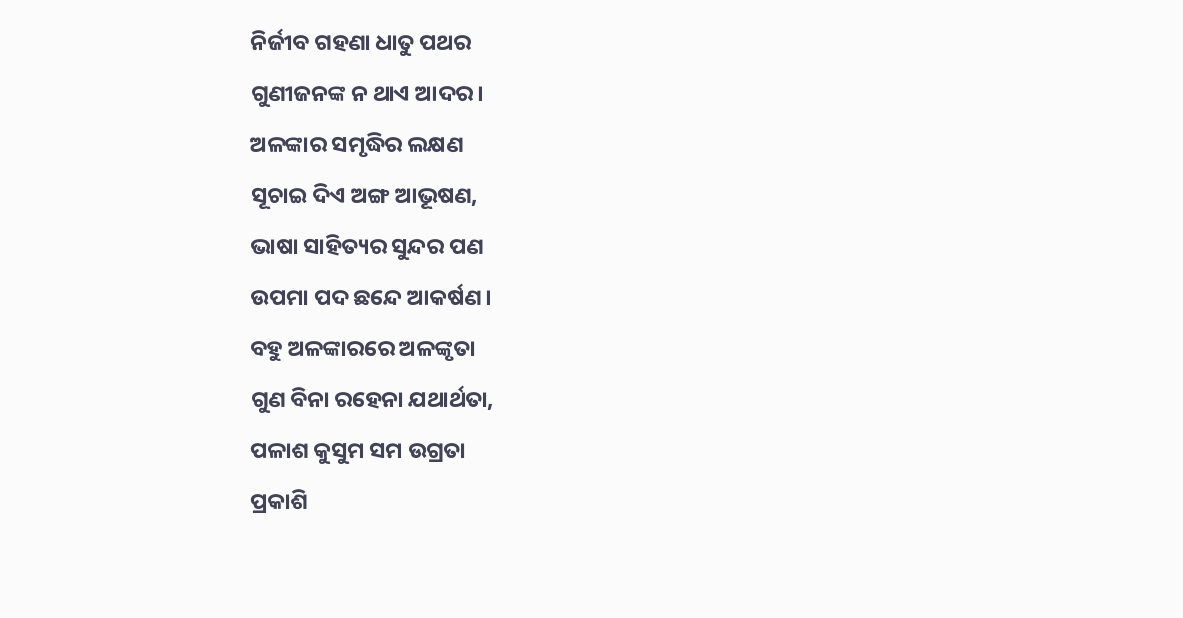ନିର୍ଜୀବ ଗହଣା ଧାତୁ ପଥର
ଗୁଣୀଜନଙ୍କ ନ ଥାଏ ଆଦର।
ଅଳଙ୍କାର ସମୃଦ୍ଧିର ଲକ୍ଷଣ
ସୂଚାଇ ଦିଏ ଅଙ୍ଗ ଆଭୂଷଣ,
ଭାଷା ସାହିତ୍ୟର ସୁନ୍ଦର ପଣ
ଉପମା ପଦ ଛନ୍ଦେ ଆକର୍ଷଣ।
ବହୁ ଅଳଙ୍କାରରେ ଅଳଙ୍କୃତା
ଗୁଣ ବିନା ରହେନା ଯଥାର୍ଥତା,
ପଳାଶ କୁସୁମ ସମ ଉଗ୍ରତା
ପ୍ରକାଶି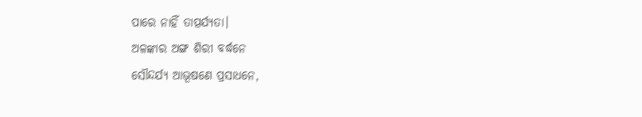ପାରେ ନାହିଁ ତାତ୍ପର୍ଯ୍ୟତା।
ଅଳଙ୍କାର ଅଙ୍ଗ ଶିରୀ ବର୍ଦ୍ଧନେ
ସୌନ୍ଦର୍ଯ୍ୟ ଆଭୂଷଣେ ପ୍ରସାଧନେ,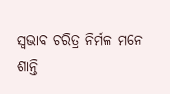ସ୍ଵଭାବ ଚରିତ୍ର ନିର୍ମଳ ମନେ
ଶାନ୍ତି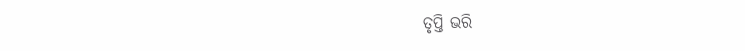ତୃପ୍ତି ଭରି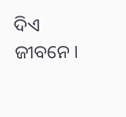ଦିଏ ଜୀବନେ।